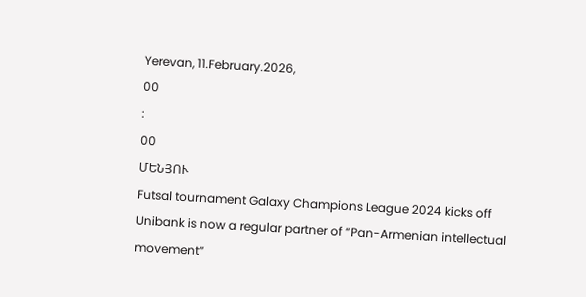Yerevan, 11.February.2026,
00
:
00
ՄԵՆՅՈՒ
Futsal tournament Galaxy Champions League 2024 kicks off Unibank is now a regular partner of “Pan-Armenian intellectual movement”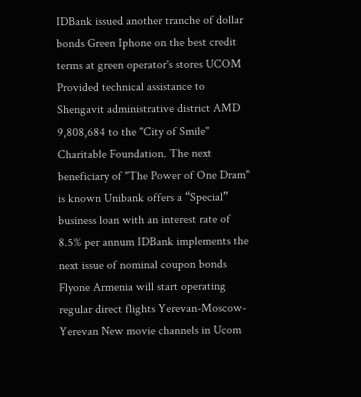IDBank issued another tranche of dollar bonds Green Iphone on the best credit terms at green operator's stores UCOM Provided technical assistance to Shengavit administrative district AMD 9,808,684 to the "City of Smile" Charitable Foundation. The next beneficiary of "The Power of One Dram" is known Unibank offers a “Special” business loan with an interest rate of 8.5% per annum IDBank implements the next issue of nominal coupon bonds Flyone Armenia will start operating regular direct flights Yerevan-Moscow-Yerevan New movie channels in Ucom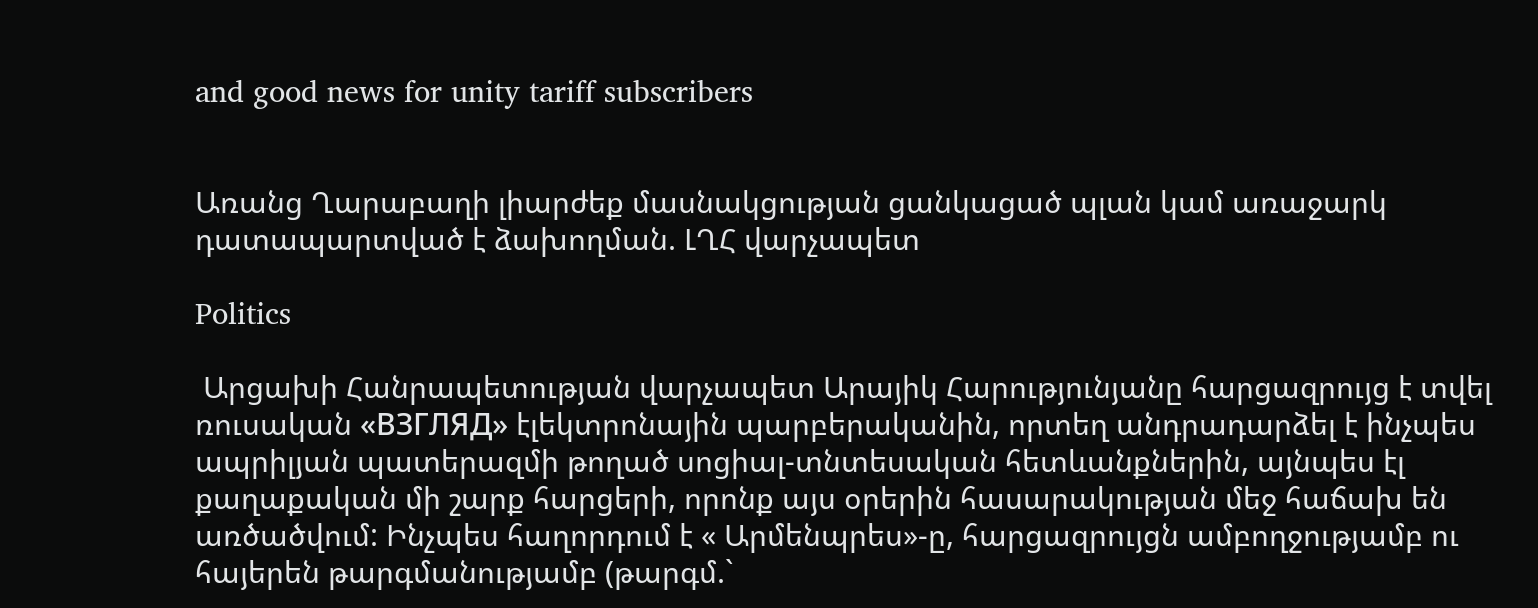and good news for unity tariff subscribers


Առանց Ղարաբաղի լիարժեք մասնակցության ցանկացած պլան կամ առաջարկ դատապարտված է ձախողման. ԼՂՀ վարչապետ

Politics

 Արցախի Հանրապետության վարչապետ Արայիկ Հարությունյանը հարցազրույց է տվել ռուսական «ВЗГЛЯД» էլեկտրոնային պարբերականին, որտեղ անդրադարձել է ինչպես ապրիլյան պատերազմի թողած սոցիալ-տնտեսական հետևանքներին, այնպես էլ քաղաքական մի շարք հարցերի, որոնք այս օրերին հասարակության մեջ հաճախ են առծածվում: Ինչպես հաղորդում է « Արմենպրես»-ը, հարցազրույցն ամբողջությամբ ու հայերեն թարգմանությամբ (թարգմ.`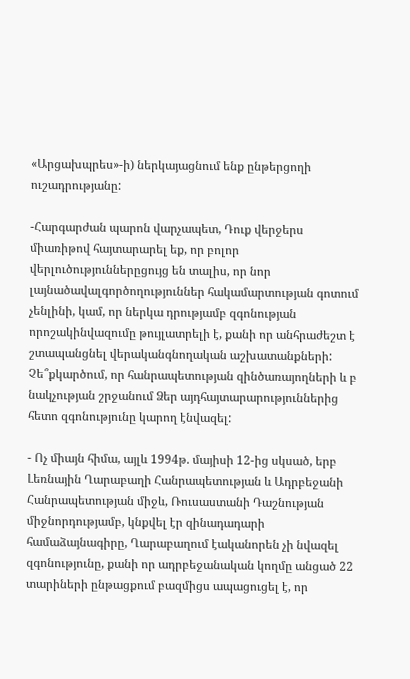«Արցախպրես»-ի) ներկայացնում ենք ընթերցողի ուշադրությանը:

-Հարգարժան պարոն վարչապետ, Դուք վերջերս միառիթով հայտարարել եք, որ բոլոր վերլուծություններըցույց են տալիս, որ նոր լայնածավալգործողություններ հակամարտության գոտում չենլինի, կամ, որ ներկա դրությամբ զգոնության որոշակինվազումը թույլատրելի է, քանի որ անհրաժեշտ է շտապանցնել վերականգնողական աշխատանքների: Չե՞քկարծում, որ հանրապետության զինծառայողների և բ նակչության շրջանում Ձեր այդհայտարարություններից հետո զգոնությունը կարող էնվազել:

- Ոչ միայն հիմա, այլև 1994թ. մայիսի 12-ից սկսած, երբ Լեռնային Ղարաբաղի Հանրապետության և Ադրբեջանի Հանրապետության միջև, Ռուսաստանի Դաշնության միջնորդությամբ, կնքվել էր զինադադարի համաձայնագիրը, Ղարաբաղում էականորեն չի նվազել զգոնությունը, քանի որ ադրբեջանական կողմը անցած 22 տարիների ընթացքում բազմիցս ապացուցել է, որ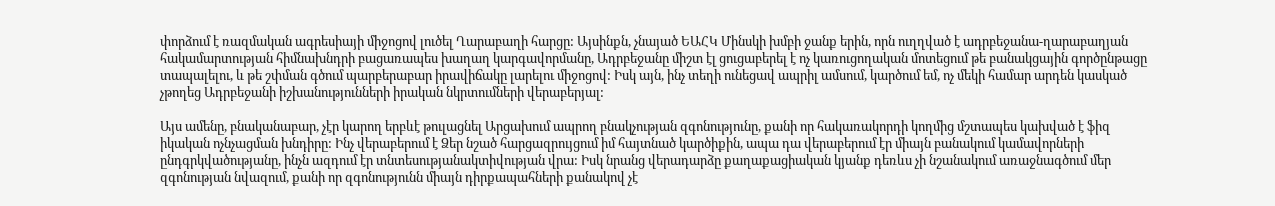փորձում է ռազմական ագրեսիայի միջոցով լուծել Ղարաբաղի հարցը: Այսինքն, չնայած ԵԱՀԿ Մինսկի խմբի ջանք երին, որն ուղղված է ադրբեջանա-ղարաբաղյան հակամարտության հիմնախնդրի բացառապես խաղաղ կարգավորմանը, Ադրբեջանը միշտ էլ ցուցաբերել է ոչ կառուցողական մոտեցում թե բանակցային գործընթացը տապալելու, և թե շփման գծում պարբերաբար իրավիճակը լարելու միջոցով: Իսկ այն, ինչ տեղի ունեցավ ապրիլ ամսում, կարծում եմ, ոչ մեկի համար արդեն կասկած չթողեց Ադրբեջանի իշխանությունների իրական նկրտումների վերաբերյալ:

Այս ամենը, բնականաբար, չէր կարող երբևէ թուլացնել Արցախում ապրող բնակչության զգոնությունը, քանի որ հակառակորդի կողմից մշտապես կախված է ֆիզ իկական ոչնչացման խնդիրը: Ինչ վերաբերում է Ձեր նշած հարցազրույցում իմ հայտնած կարծիքին, ապա դա վերաբերում էր միայն բանակում կամավորների ընդգրկվածությանը, ինչն ազդում էր տնտեսությանակտիվության վրա: Իսկ նրանց վերադարձը քաղաքացիական կյանք դեռևս չի նշանակում առաջնագծում մեր զգոնության նվազում, քանի որ զգոնությունն միայն դիրքապահների քանակով չէ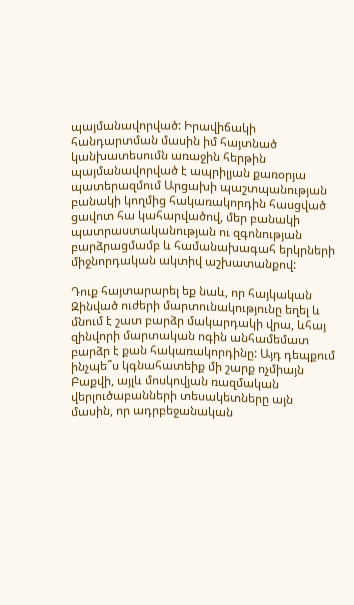պայմանավորված: Իրավիճակի հանդարտման մասին իմ հայտնած կանխատեսումն առաջին հերթին պայմանավորված է ապրիլյան քառօրյա պատերազմում Արցախի պաշտպանության բանակի կողմից հակառակորդին հասցված ցավոտ հա կահարվածով, մեր բանակի պատրաստականության ու զգոնության բարձրացմամբ և համանախագահ երկրների միջնորդական ակտիվ աշխատանքով:

Դուք հայտարարել եք նաև, որ հայկական Զինված ուժերի մարտունակությունը եղել և մնում է շատ բարձր մակարդակի վրա, ևհայ զինվորի մարտական ոգին անհամեմատ բարձր է քան հակառակորդինը: Այդ դեպքում ինչպե՞ս կգնահատեիք մի շարք ոչմիայն Բաքվի, այլև մոսկովյան ռազմական վերլուծաբանների տեսակետները այն մասին, որ ադրբեջանական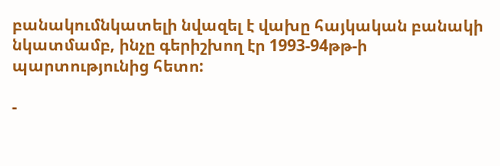բանակումնկատելի նվազել է վախը հայկական բանակի նկատմամբ, ինչը գերիշխող էր 1993-94թթ-ի պարտությունից հետո:

-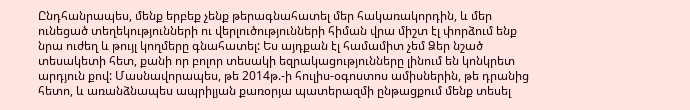Ընդհանրապես, մենք երբեք չենք թերագնահատել մեր հակառակորդին, և մեր ունեցած տեղեկությունների ու վերլուծությունների հիման վրա միշտ էլ փորձում ենք նրա ուժեղ և թույլ կողմերը գնահատել: Ես այդքան էլ համամիտ չեմ Ձեր նշած տեսակետի հետ, քանի որ բոլոր տեսակի եզրակացությունները լինում են կոնկրետ արդյուն քով: Մասնավորապես, թե 2014թ.-ի հուլիս-օգոստոս ամիսներին, թե դրանից հետո, և առանձնապես ապրիլյան քառօրյա պատերազմի ընթացքում մենք տեսել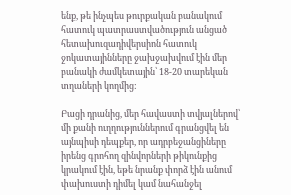ենք, թե ինչպես թուրքական բանակում հատուկ պատրաստվածություն անցած հետախուզադիվերսիոն հատուկ ջոկատայինները ջախջախվում էին մեր բանակի ժամկետային՝ 18-20 տարեկան տղաների կողմից:

Բացի դրանից, մեր հավաստի տվյալներով՝ մի քանի ուղղություններում գրանցվել են այնպիսի դեպքեր, որ ադրբեջանցիները իրենց գրոհող զինվորների թիկունքից կրակում էին, եթե նրանք փորձ էին անում փախուստի դիմել կամ նահանջել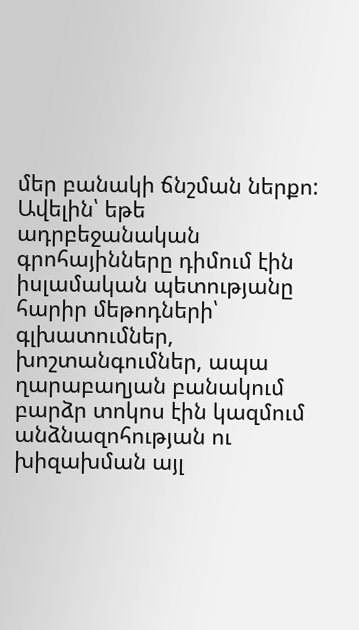մեր բանակի ճնշման ներքո: Ավելին՝ եթե ադրբեջանական գրոհայինները դիմում էին իսլամական պետությանը հարիր մեթոդների՝ գլխատումներ, խոշտանգումներ, ապա ղարաբաղյան բանակում բարձր տոկոս էին կազմում անձնազոհության ու խիզախման այլ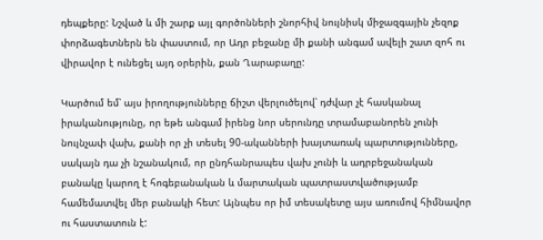դեպքերը: Նշված և մի շարք այլ գործոնների շնորհիվ նույնիսկ միջազգային չեզոք փորձագետներն են փաստում, որ Ադր բեջանը մի քանի անգամ ավելի շատ զոհ ու վիրավոր է ունեցել այդ օրերին, քան Ղարաբաղը:

Կարծում եմ՝ այս իրողությունները ճիշտ վերլուծելով՝ դժվար չէ հասկանալ իրականությունը, որ եթե անգամ իրենց նոր սերունդը տրամաբանորեն չունի նույնչափ վախ, քանի որ չի տեսել 90-ականների խայտառակ պարտությունները, սակայն դա չի նշանակում, որ ընդհանրապես վախ չունի և ադրբեջանական բանակը կարող է հոգեբանական և մարտական պատրաստվածությամբ համեմատվել մեր բանակի հետ: Այնպես որ իմ տեսակետը այս առումով հիմնավոր ու հաստատուն է: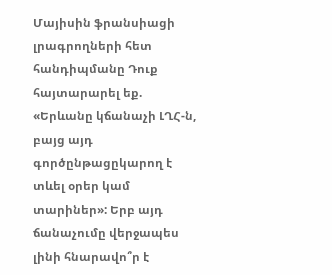Մայիսին ֆրանսիացի լրագրողների հետ հանդիպմանը Դուք հայտարարել եք. «Երևանը կճանաչի ԼՂՀ-ն, բայց այդ գործընթացըկարող է տևել օրեր կամ տարիներ»: Երբ այդ ճանաչումը վերջապես լինի հնարավո՞ր է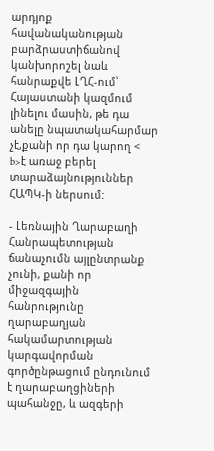արդյոք հավանականության բարձրաստիճանով կանխորոշել նաև հանրաքվե ԼՂՀ-ում՝ Հայաստանի կազմում լինելու մասին, թե դա անելը նպատակահարմար չէ,քանի որ դա կարող < b>է առաջ բերել տարաձայնություններ ՀԱՊԿ-ի ներսում:

- Լեռնային Ղարաբաղի Հանրապետության ճանաչումն այլընտրանք չունի, քանի որ միջազգային հանրությունը ղարաբաղյան հակամարտության կարգավորման գործընթացում ընդունում է ղարաբաղցիների պահանջը, և ազգերի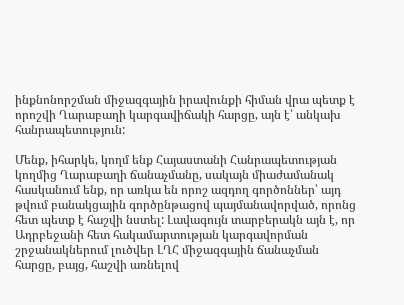ինքնոնորշման միջազգային իրավունքի հիման վրա պետք է որոշվի Ղարաբաղի կարգավիճակի հարցը, այն է՝ անկախ հանրապետություն:

Մենք, իհարկե, կողմ ենք Հայաստանի Հանրապետության կողմից Ղարաբաղի ճանաչմանը, սակայն միաժամանակ հասկանում ենք, որ առկա են որոշ ազդող գործոններ՝ այդ թվում բանակցային գործընթացով պայմանավորված, որոնց հետ պետք է հաշվի նստել: Լավագույն տարբերակն այն է, որ Ադրբեջանի հետ հակամարտության կարգավորման շրջանակներում լուծվեր ԼՂՀ միջազգային ճանաչման հարցը, բայց, հաշվի առնելով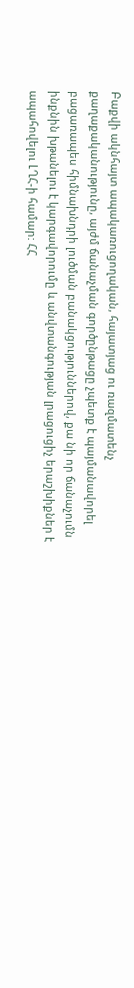Բաքվի ակնհայտ ապակառուցողական, հայատյաց ու ռազմատենչ քաղաքականությունը, այժմ ճանաչման գործընթացը չպետք է պայմանավորել բացառապես հիմնախնդրի լուծման բանակցություններով, քա նի որ ճանաչումն ինքնին խթանելու է կարգավորումը և անվտանգության լրացուցիչ երաշխիքներ է ապահովելու ԼՂՀ-ի համար: ՀՀ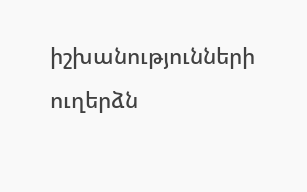իշխանությունների ուղերձն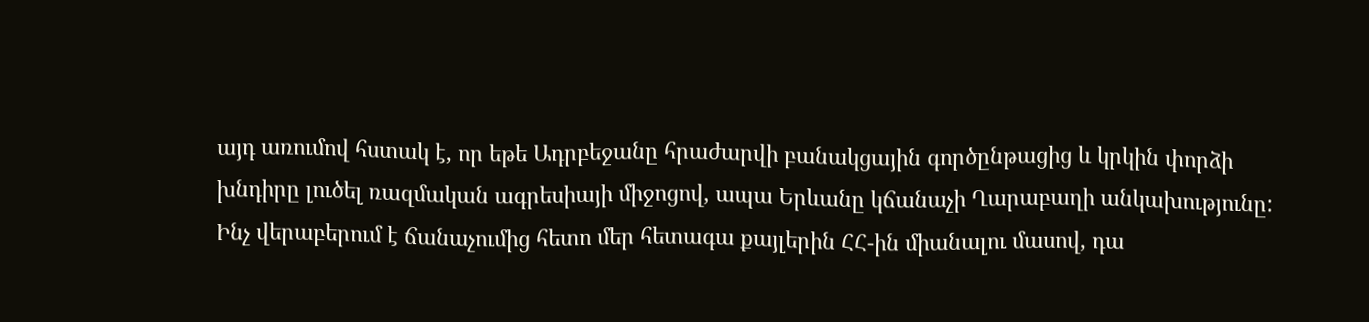այդ առումով հստակ է, որ եթե Ադրբեջանը հրաժարվի բանակցային գործընթացից և կրկին փորձի խնդիրը լուծել ռազմական ագրեսիայի միջոցով, ապա Երևանը կճանաչի Ղարաբաղի անկախությունը: Ինչ վերաբերում է ճանաչումից հետո մեր հետագա քայլերին ՀՀ-ին միանալու մասով, դա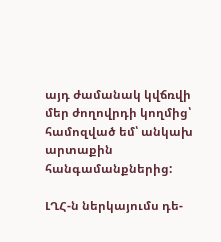այդ ժամանակ կվճռվի մեր ժողովրդի կողմից՝ համոզված եմ՝ անկախ արտաքին հանգամանքներից:

ԼՂՀ-ն ներկայումս դե-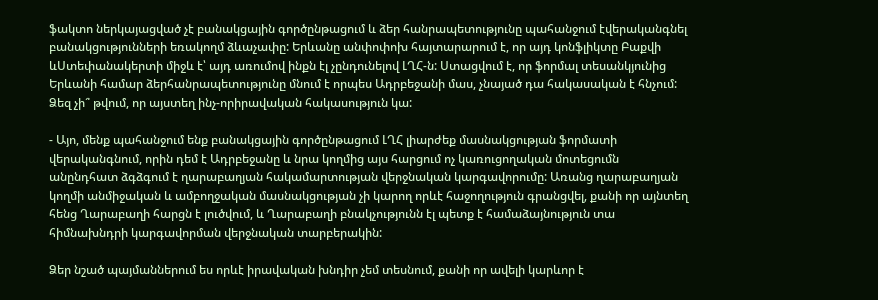ֆակտո ներկայացված չէ բանակցային գործընթացում և ձեր հանրապետությունը պահանջում էվերականգնել բանակցությունների եռակողմ ձևաչափը: Երևանը անփոփոխ հայտարարում է, որ այդ կոնֆլիկտը Բաքվի ևՍտեփանակերտի միջև է՝ այդ առումով ինքն էլ չընդունելով ԼՂՀ-ն: Ստացվում է, որ ֆորմալ տեսանկյունից Երևանի համար ձերհանրապետությունը մնում է որպես Ադրբեջանի մաս, չնայած դա հակասական է հնչում: Ձեզ չի՞ թվում, որ այստեղ ինչ-որիրավական հակասություն կա:

- Այո, մենք պահանջում ենք բանակցային գործընթացում ԼՂՀ լիարժեք մասնակցության ֆորմատի վերականգնում, որին դեմ է Ադրբեջանը և նրա կողմից այս հարցում ոչ կառուցողական մոտեցումն անընդհատ ձգձգում է ղարաբաղյան հակամարտության վերջնական կարգավորումը: Առանց ղարաբաղյան կողմի անմիջական և ամբողջական մասնակցության չի կարող որևէ հաջողություն գրանցվել, քանի որ այնտեղ հենց Ղարաբաղի հարցն է լուծվում, և Ղարաբաղի բնակչությունն էլ պետք է համաձայնություն տա հիմնախնդրի կարգավորման վերջնական տարբերակին:

Ձեր նշած պայմաններում ես որևէ իրավական խնդիր չեմ տեսնում, քանի որ ավելի կարևոր է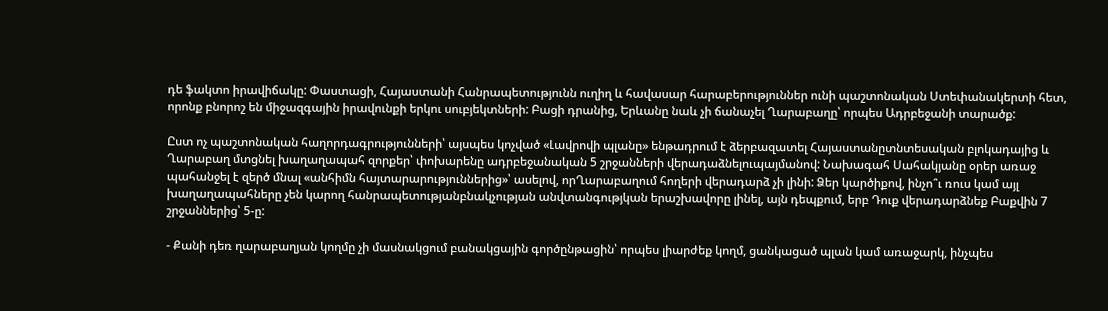դե ֆակտո իրավիճակը: Փաստացի, Հայաստանի Հանրապետությունն ուղիղ և հավասար հարաբերություններ ունի պաշտոնական Ստեփանակերտի հետ, որոնք բնորոշ են միջազգային իրավունքի երկու սուբյեկտների: Բացի դրանից, Երևանը նաև չի ճանաչել Ղարաբաղը՝ որպես Ադրբեջանի տարածք:

Ըստ ոչ պաշտոնական հաղորդագրությունների՝ այսպես կոչված «Լավրովի պլանը» ենթադրում է ձերբազատել Հայաստանըտնտեսական բլոկադայից և Ղարաբաղ մտցնել խաղաղապահ զորքեր՝ փոխարենը ադրբեջանական 5 շրջանների վերադաձնելուպայմանով: Նախագահ Սահակյանը օրեր առաջ պահանջել է զերծ մնալ «անհիմն հայտարարություններից»՝ ասելով, որՂարաբաղում հողերի վերադարձ չի լինի: Ձեր կարծիքով, ինչո՞ւ ռուս կամ այլ խաղաղապահները չեն կարող հանրապետությանբնակչության անվտանգությկան երաշխավորը լինել, այն դեպքում, երբ Դուք վերադարձնեք Բաքվին 7 շրջաններից՝ 5-ը:

- Քանի դեռ ղարաբաղյան կողմը չի մասնակցում բանակցային գործընթացին՝ որպես լիարժեք կողմ, ցանկացած պլան կամ առաջարկ, ինչպես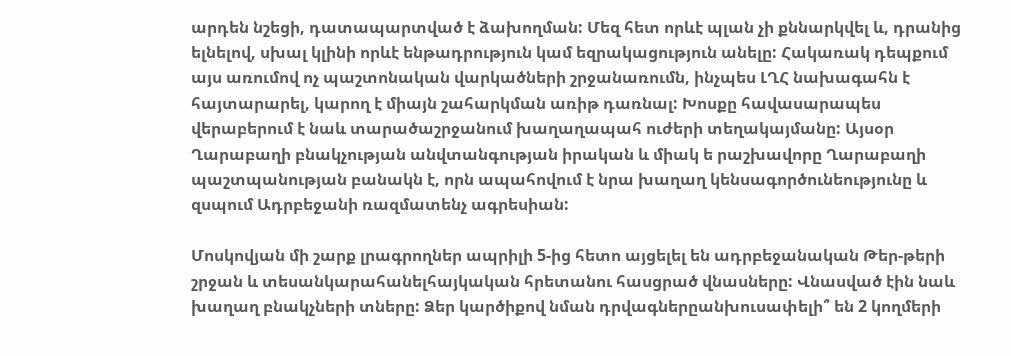արդեն նշեցի, դատապարտված է ձախողման: Մեզ հետ որևէ պլան չի քննարկվել և, դրանից ելնելով, սխալ կլինի որևէ ենթադրություն կամ եզրակացություն անելը: Հակառակ դեպքում այս առումով ոչ պաշտոնական վարկածների շրջանառումն, ինչպես ԼՂՀ նախագահն է հայտարարել, կարող է միայն շահարկման առիթ դառնալ: Խոսքը հավասարապես վերաբերում է նաև տարածաշրջանում խաղաղապահ ուժերի տեղակայմանը: Այսօր Ղարաբաղի բնակչության անվտանգության իրական և միակ ե րաշխավորը Ղարաբաղի պաշտպանության բանակն է, որն ապահովում է նրա խաղաղ կենսագործունեությունը և զսպում Ադրբեջանի ռազմատենչ ագրեսիան:

Մոսկովյան մի շարք լրագրողներ ապրիլի 5-ից հետո այցելել են ադրբեջանական Թեր-թերի շրջան և տեսանկարահանելհայկական հրետանու հասցրած վնասները: Վնասված էին նաև խաղաղ բնակչների տները: Ձեր կարծիքով նման դրվագներըանխուսափելի՞ են 2 կողմերի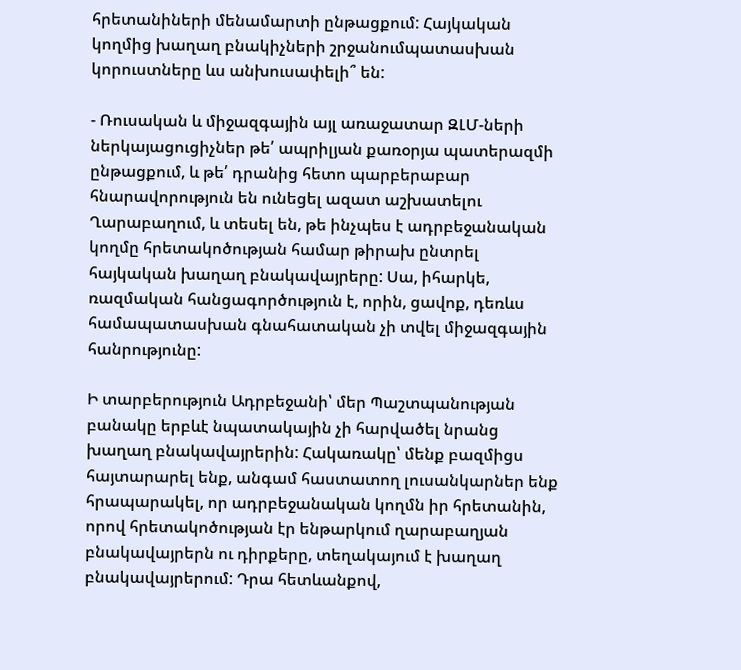հրետանիների մենամարտի ընթացքում: Հայկական կողմից խաղաղ բնակիչների շրջանումպատասխան կորուստները ևս անխուսափելի՞ են:

- Ռուսական և միջազգային այլ առաջատար ԶԼՄ-ների ներկայացուցիչներ թե՛ ապրիլյան քառօրյա պատերազմի ընթացքում, և թե՛ դրանից հետո պարբերաբար հնարավորություն են ունեցել ազատ աշխատելու Ղարաբաղում, և տեսել են, թե ինչպես է ադրբեջանական կողմը հրետակոծության համար թիրախ ընտրել հայկական խաղաղ բնակավայրերը: Սա, իհարկե, ռազմական հանցագործություն է, որին, ցավոք, դեռևս համապատասխան գնահատական չի տվել միջազգային հանրությունը:

Ի տարբերություն Ադրբեջանի՝ մեր Պաշտպանության բանակը երբևէ նպատակային չի հարվածել նրանց խաղաղ բնակավայրերին: Հակառակը՝ մենք բազմիցս հայտարարել ենք, անգամ հաստատող լուսանկարներ ենք հրապարակել, որ ադրբեջանական կողմն իր հրետանին, որով հրետակոծության էր ենթարկում ղարաբաղյան բնակավայրերն ու դիրքերը, տեղակայում է խաղաղ բնակավայրերում: Դրա հետևանքով,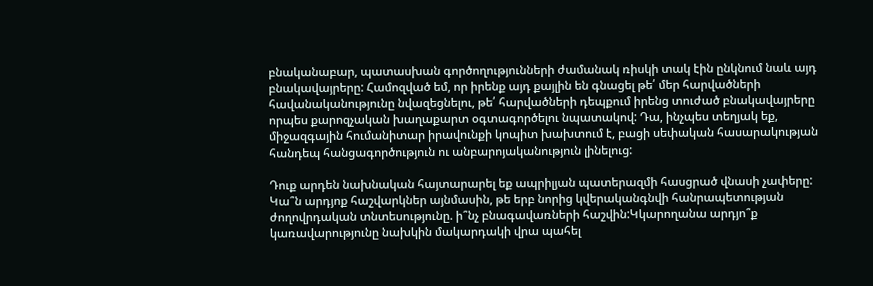բնականաբար, պատասխան գործողությունների ժամանակ ռիսկի տակ էին ընկնում նաև այդ բնակավայրերը: Համոզված եմ, որ իրենք այդ քայլին են գնացել թե՛ մեր հարվածների հավանականությունը նվազեցնելու, թե՛ հարվածների դեպքում իրենց տուժած բնակավայրերը որպես քարոզչական խաղաքարտ օգտագործելու նպատակով: Դա, ինչպես տեղյակ եք, միջազգային հումանիտար իրավունքի կոպիտ խախտում է, բացի սեփական հասարակության հանդեպ հանցագործություն ու անբարոյականություն լինելուց:

Դուք արդեն նախնական հայտարարել եք ապրիլյան պատերազմի հասցրած վնասի չափերը: Կա՞ն արդյոք հաշվարկներ այնմասին, թե երբ նորից կվերականգնվի հանրապետության ժողովրդական տնտեսությունը. ի՞նչ բնագավառների հաշվին:Կկարողանա արդյո՞ք կառավարությունը նախկին մակարդակի վրա պահել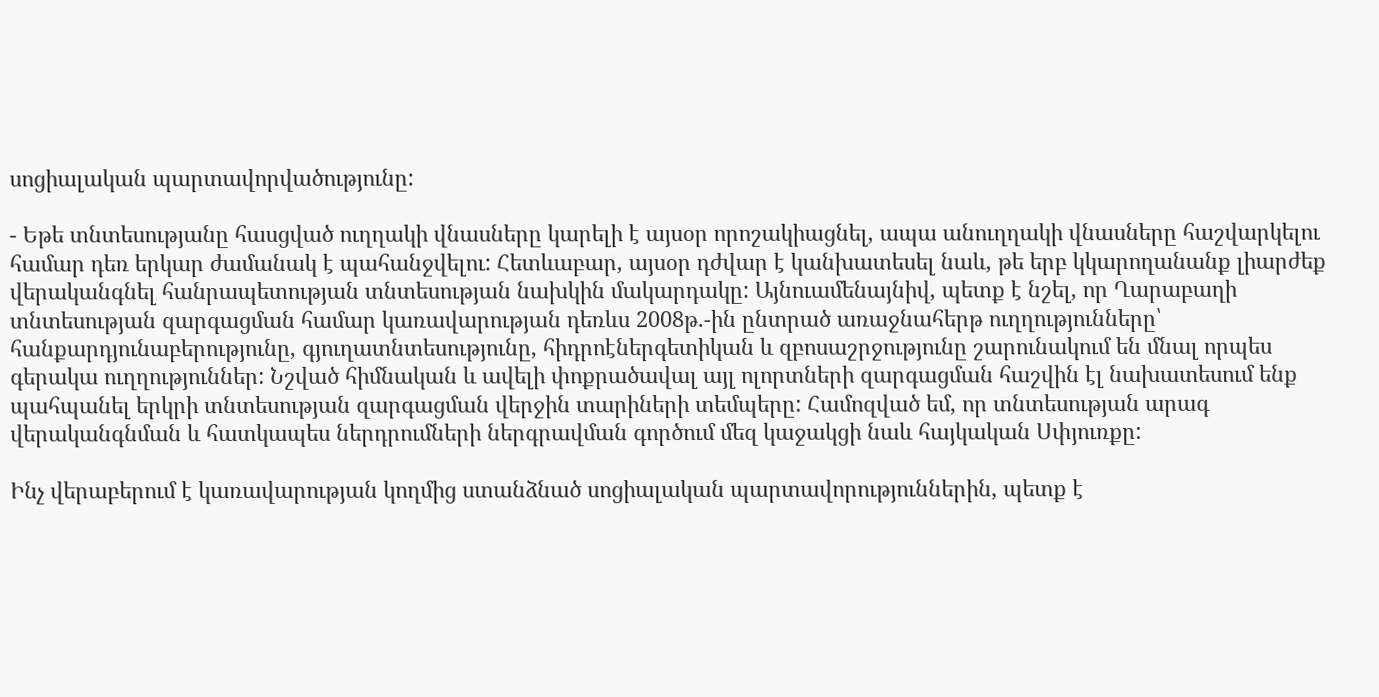սոցիալական պարտավորվածությունը:

- Եթե տնտեսությանը հասցված ուղղակի վնասները կարելի է այսօր որոշակիացնել, ապա անուղղակի վնասները հաշվարկելու համար դեռ երկար ժամանակ է պահանջվելու: Հետևաբար, այսօր դժվար է կանխատեսել նաև, թե երբ կկարողանանք լիարժեք վերականգնել հանրապետության տնտեսության նախկին մակարդակը: Այնուամենայնիվ, պետք է նշել, որ Ղարաբաղի տնտեսության զարգացման համար կառավարության դեռևս 2008թ.-ին ընտրած առաջնահերթ ուղղությունները՝ հանքարդյունաբերությունը, գյուղատնտեսությունը, հիդրոէներգետիկան և զբոսաշրջությունը շարունակում են մնալ որպես գերակա ուղղություններ: Նշված հիմնական և ավելի փոքրածավալ այլ ոլորտների զարգացման հաշվին էլ նախատեսում ենք պահպանել երկրի տնտեսության զարգացման վերջին տարիների տեմպերը: Համոզված եմ, որ տնտեսության արագ վերականգնման և հատկապես ներդրումների ներգրավման գործում մեզ կաջակցի նաև հայկական Սփյուռքը:

Ինչ վերաբերում է կառավարության կողմից ստանձնած սոցիալական պարտավորություններին, պետք է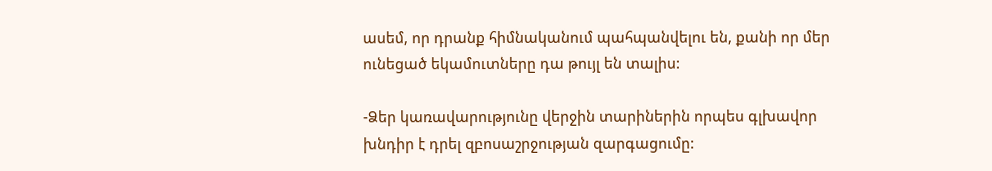ասեմ, որ դրանք հիմնականում պահպանվելու են, քանի որ մեր ունեցած եկամուտները դա թույլ են տալիս:

-Ձեր կառավարությունը վերջին տարիներին որպես գլխավոր խնդիր է դրել զբոսաշրջության զարգացումը: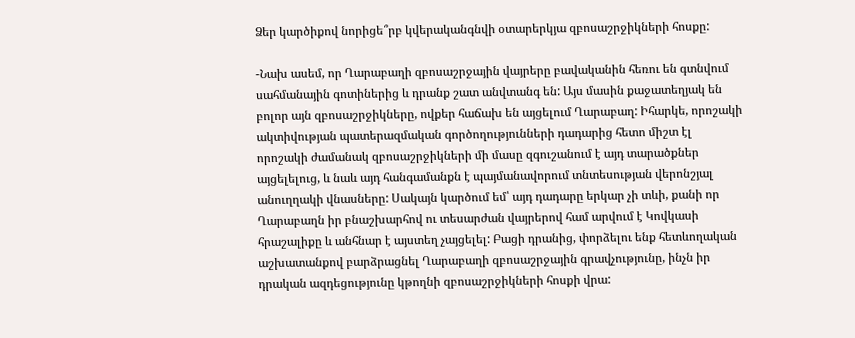Ձեր կարծիքով նորիցե՞րբ կվերականգնվի օտարերկյա զբոսաշրջիկների հոսքը:

-Նախ ասեմ, որ Ղարաբաղի զբոսաշրջային վայրերը բավականին հեռու են գտնվում սահմանային գոտիներից և դրանք շատ անվտանգ են: Այս մասին քաջատեղյակ են բոլոր այն զբոսաշրջիկները, ովքեր հաճախ են այցելում Ղարաբաղ: Իհարկե, որոշակի ակտիվության պատերազմական գործողությունների դադարից հետո միշտ էլ որոշակի ժամանակ զբոսաշրջիկների մի մասը զգուշանում է այդ տարածքներ այցելելուց, և նաև այդ հանգամանքն է պայմանավորում տնտեսության վերոնշյալ անուղղակի վնասները: Սակայն կարծում եմ՝ այդ դադարը երկար չի տևի, քանի որ Ղարաբաղն իր բնաշխարհով ու տեսարժան վայրերով համ արվում է Կովկասի հրաշալիքը և անհնար է այստեղ չայցելել: Բացի դրանից, փորձելու ենք հետևողական աշխատանքով բարձրացնել Ղարաբաղի զբոսաշրջային գրավչությունը, ինչն իր դրական ազդեցությունը կթողնի զբոսաշրջիկների հոսքի վրա: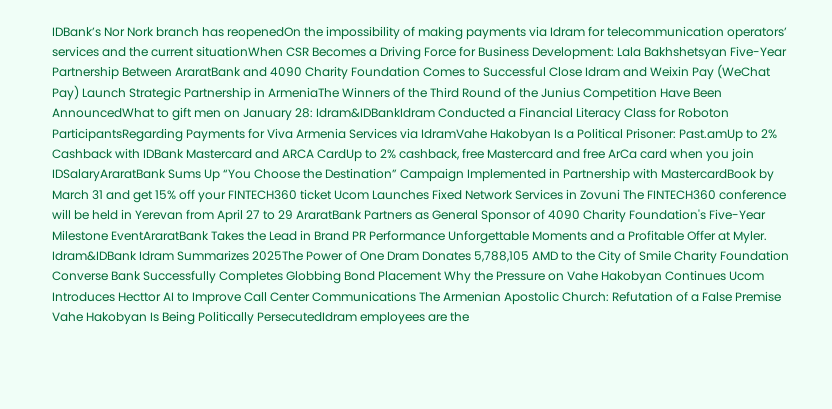IDBank’s Nor Nork branch has reopenedOn the impossibility of making payments via Idram for telecommunication operators’ services and the current situationWhen CSR Becomes a Driving Force for Business Development: Lala Bakhshetsyan Five-Year Partnership Between AraratBank and 4090 Charity Foundation Comes to Successful Close Idram and Weixin Pay (WeChat Pay) Launch Strategic Partnership in ArmeniaThe Winners of the Third Round of the Junius Competition Have Been AnnouncedWhat to gift men on January 28: Idram&IDBankIdram Conducted a Financial Literacy Class for Roboton ParticipantsRegarding Payments for Viva Armenia Services via IdramVahe Hakobyan Is a Political Prisoner: Past.amUp to 2% Cashback with IDBank Mastercard and ARCA CardUp to 2% cashback, free Mastercard and free ArCa card when you join IDSalaryAraratBank Sums Up “You Choose the Destination” Campaign Implemented in Partnership with MastercardBook by March 31 and get 15% off your FINTECH360 ticket Ucom Launches Fixed Network Services in Zovuni The FINTECH360 conference will be held in Yerevan from April 27 to 29 AraratBank Partners as General Sponsor of 4090 Charity Foundation's Five-Year Milestone EventAraratBank Takes the Lead in Brand PR Performance Unforgettable Moments and a Profitable Offer at Myler. Idram&IDBank Idram Summarizes 2025The Power of One Dram Donates 5,788,105 AMD to the City of Smile Charity Foundation Converse Bank Successfully Completes Globbing Bond Placement Why the Pressure on Vahe Hakobyan Continues Ucom Introduces Hecttor AI to Improve Call Center Communications The Armenian Apostolic Church: Refutation of a False Premise Vahe Hakobyan Is Being Politically PersecutedIdram employees are the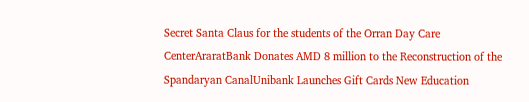Secret Santa Claus for the students of the Orran Day Care CenterAraratBank Donates AMD 8 million to the Reconstruction of the Spandaryan CanalUnibank Launches Gift Cards New Education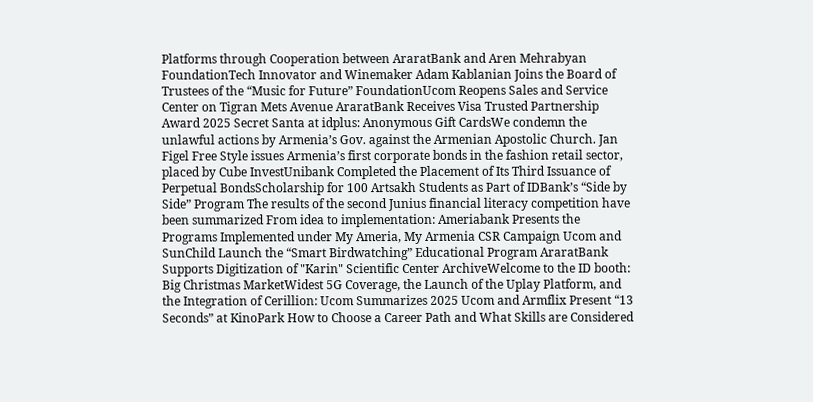Platforms through Cooperation between AraratBank and Aren Mehrabyan FoundationTech Innovator and Winemaker Adam Kablanian Joins the Board of Trustees of the “Music for Future” FoundationUcom Reopens Sales and Service Center on Tigran Mets Avenue AraratBank Receives Visa Trusted Partnership Award 2025 Secret Santa at idplus: Anonymous Gift CardsWe condemn the unlawful actions by Armenia’s Gov. against the Armenian Apostolic Church. Jan Figel Free Style issues Armenia’s first corporate bonds in the fashion retail sector, placed by Cube InvestUnibank Completed the Placement of Its Third Issuance of Perpetual BondsScholarship for 100 Artsakh Students as Part of IDBank’s “Side by Side” Program The results of the second Junius financial literacy competition have been summarized From idea to implementation: Ameriabank Presents the Programs Implemented under My Ameria, My Armenia CSR Campaign Ucom and SunChild Launch the “Smart Birdwatching” Educational Program AraratBank Supports Digitization of "Karin" Scientific Center ArchiveWelcome to the ID booth: Big Christmas MarketWidest 5G Coverage, the Launch of the Uplay Platform, and the Integration of Cerillion: Ucom Summarizes 2025 Ucom and Armflix Present “13 Seconds” at KinoPark How to Choose a Career Path and What Skills are Considered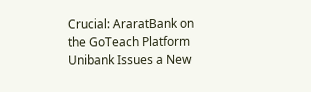Crucial: AraratBank on the GoTeach Platform Unibank Issues a New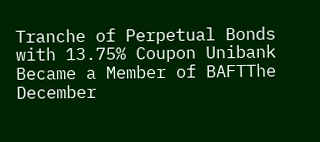Tranche of Perpetual Bonds with 13.75% Coupon Unibank Became a Member of BAFTThe December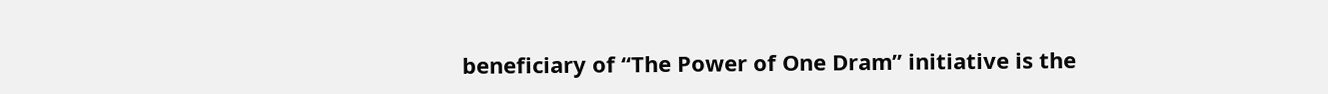beneficiary of “The Power of One Dram” initiative is the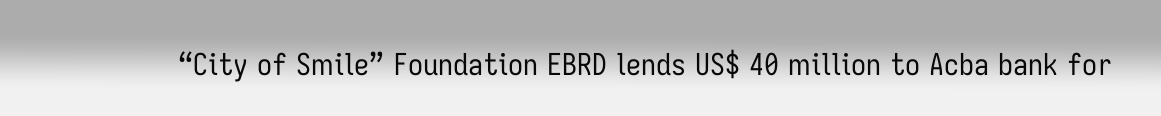“City of Smile” Foundation EBRD lends US$ 40 million to Acba bank for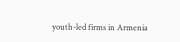youth-led firms in Armenia